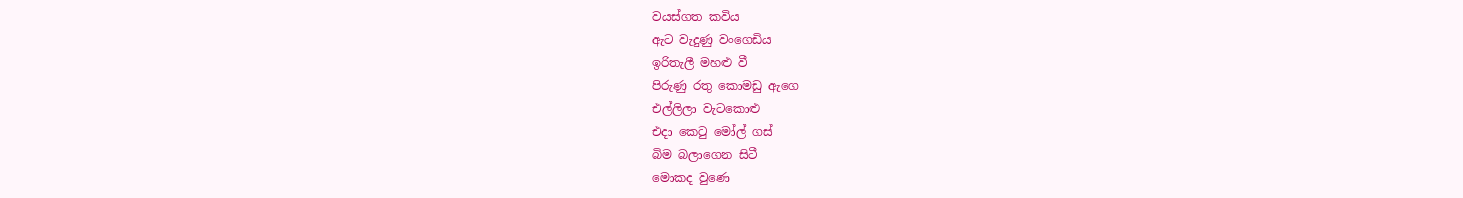වයස්ගත කවිය
ඇට වැදුණු වංගෙඩිය
ඉරිතැලී මහළු වී
පිරුණු රතු කොමඩු ඇගෙ
එල්ලිලා වැටකොළු
එදා කෙටු මෝල් ගස්
බිම බලාගෙන සිටී
මොකද වුණෙ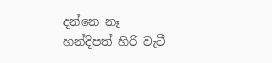දන්නෙ නෑ
හන්දිපත් හිරි වැටී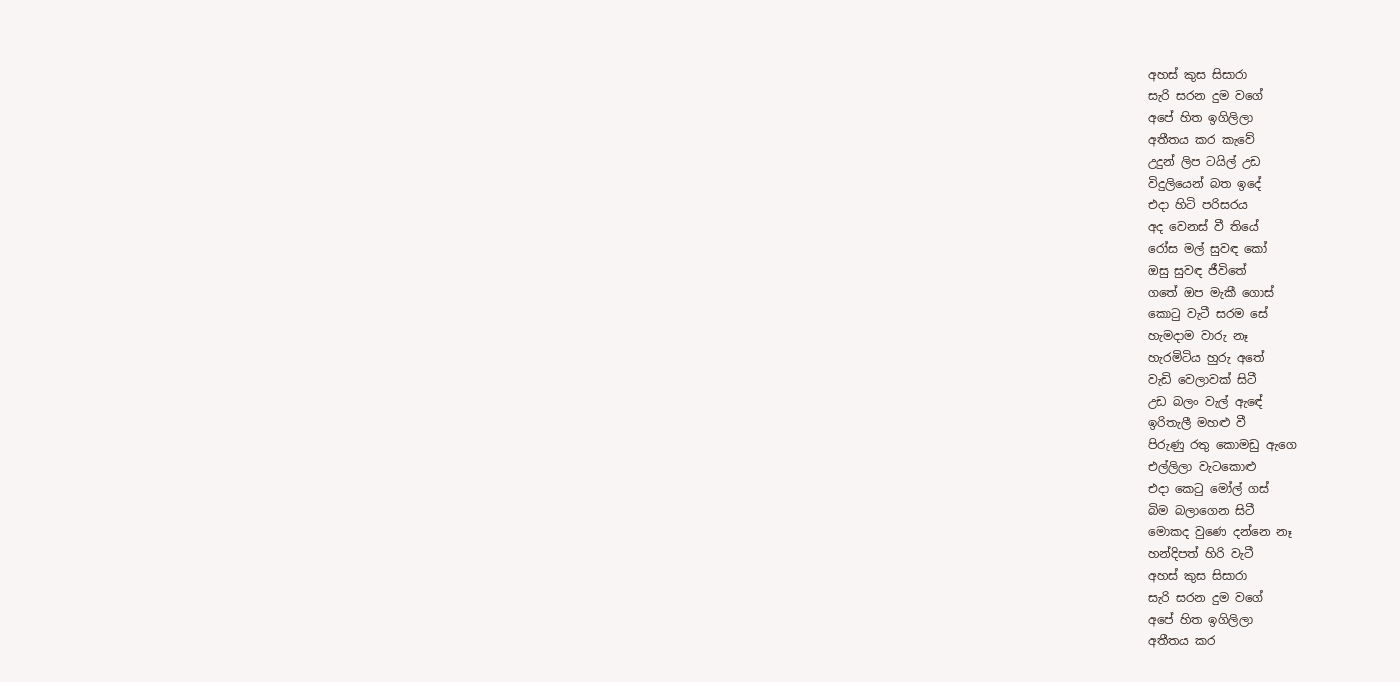අහස් කුස සිසාරා
සැරි සරන දුම වගේ
අපේ හිත ඉගිලිලා
අතීතය කර කැවේ
උදුන් ලිප ටයිල් උඩ
විදුලියෙන් බත ඉදේ
එදා හිටි පරිසරය
අද වෙනස් වී තියේ
රෝස මල් සුවඳ කෝ
ඔසු සුවඳ ජීවිතේ
ගතේ ඔප මැකී ගොස්
කොටු වැටී සරම සේ
හැමදාම වාරු නෑ
හැරමිටිය හුරු අතේ
වැඩි වෙලාවක් සිටී
උඩ බලං වැල් ඇඳේ
ඉරිතැලී මහළු වී
පිරුණු රතු කොමඩු ඇගෙ
එල්ලිලා වැටකොළු
එදා කෙටු මෝල් ගස්
බිම බලාගෙන සිටී
මොකද වුණෙ දන්නෙ නෑ
හන්දිපත් හිරි වැටී
අහස් කුස සිසාරා
සැරි සරන දුම වගේ
අපේ හිත ඉගිලිලා
අතීතය කර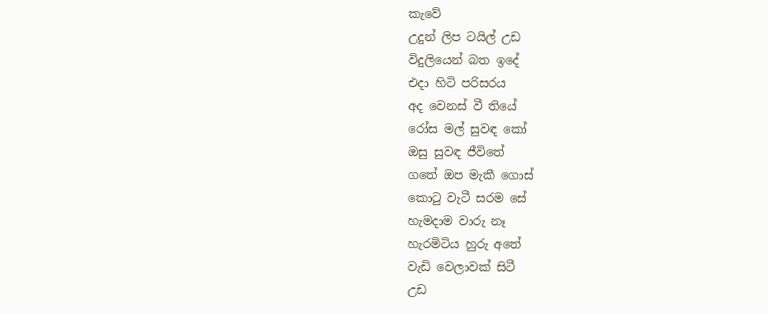කැවේ
උදුන් ලිප ටයිල් උඩ
විදුලියෙන් බත ඉදේ
එදා හිටි පරිසරය
අද වෙනස් වී තියේ
රෝස මල් සුවඳ කෝ
ඔසු සුවඳ ජීවිතේ
ගතේ ඔප මැකී ගොස්
කොටු වැටී සරම සේ
හැමදාම වාරු නෑ
හැරමිටිය හුරු අතේ
වැඩි වෙලාවක් සිටී
උඩ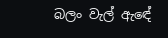බලං වැල් ඇඳේ